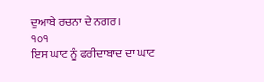ਦੁਆਬੇ ਰਚਨਾ ਦੇ ਨਗਰ।
੧੦੧
ਇਸ ਘਾਟ ਨੂੰ ਫਰੀਦਾਬਾਦ ਦਾ ਘਾਟ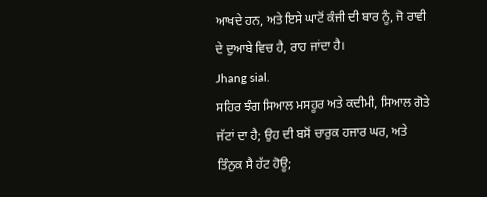ਆਖਦੇ ਹਨ, ਅਤੇ ਇਸੇ ਘਾਟੋਂ ਕੰਜੀ ਦੀ ਬਾਰ ਨੂੰ, ਜੋ ਰਾਵੀ ਦੇ ਦੁਆਬੇ ਵਿਚ ਹੈ, ਰਾਹ ਜਾਂਦਾ ਹੈ।
Jhang sial.
ਸਹਿਰ ਝੰਗ ਸਿਆਲ ਮਸਹੂਰ ਅਤੇ ਕਦੀਮੀ, ਸਿਆਲ ਗੋਤੇ ਜੱਟਾਂ ਦਾ ਹੈ; ਉਹ ਦੀ ਬਸੋਂ ਚਾਰੁਕ ਹਜਾਰ ਘਰ, ਅਤੇ ਤਿੰਨੁਕ ਸੈ ਹੱਟ ਹੋਊ;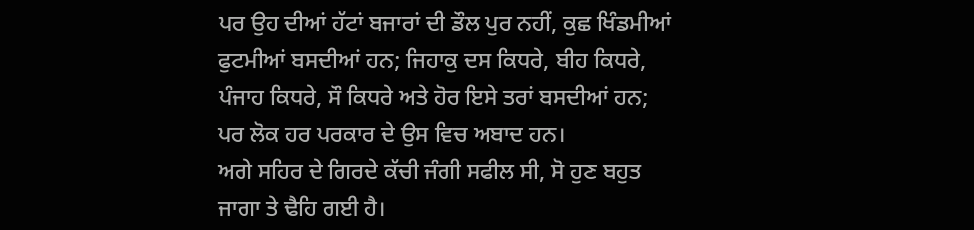ਪਰ ਉਹ ਦੀਆਂ ਹੱਟਾਂ ਬਜਾਰਾਂ ਦੀ ਡੌਲ ਪੁਰ ਨਹੀਂ, ਕੁਛ ਖਿੰਡਮੀਆਂ ਫੁਟਮੀਆਂ ਬਸਦੀਆਂ ਹਨ; ਜਿਹਾਕੁ ਦਸ ਕਿਧਰੇ, ਬੀਹ ਕਿਧਰੇ, ਪੰਜਾਹ ਕਿਧਰੇ, ਸੌ ਕਿਧਰੇ ਅਤੇ ਹੋਰ ਇਸੇ ਤਰਾਂ ਬਸਦੀਆਂ ਹਨ; ਪਰ ਲੋਕ ਹਰ ਪਰਕਾਰ ਦੇ ਉਸ ਵਿਚ ਅਬਾਦ ਹਨ।
ਅਗੇ ਸਹਿਰ ਦੇ ਗਿਰਦੇ ਕੱਚੀ ਜੰਗੀ ਸਫੀਲ ਸੀ, ਸੋ ਹੁਣ ਬਹੁਤ ਜਾਗਾ ਤੇ ਢੈਹਿ ਗਈ ਹੈ।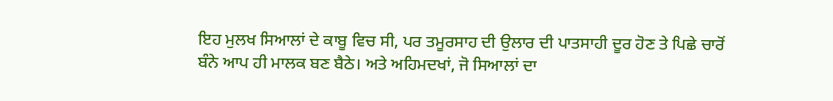ਇਹ ਮੁਲਖ ਸਿਆਲਾਂ ਦੇ ਕਾਬੂ ਵਿਚ ਸੀ, ਪਰ ਤਮੂਰਸਾਹ ਦੀ ਉਲਾਰ ਦੀ ਪਾਤਸਾਹੀ ਦੂਰ ਹੋਣ ਤੇ ਪਿਛੇ ਚਾਰੋਂ ਬੰਨੇ ਆਪ ਹੀ ਮਾਲਕ ਬਣ ਬੈਠੇ। ਅਤੇ ਅਹਿਮਦਖਾਂ, ਜੋ ਸਿਆਲਾਂ ਦਾ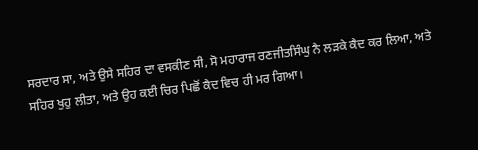ਸਰਦਾਰ ਸਾ, ਅਤੇ ਉਸੇ ਸਹਿਰ ਦਾ ਵਸਕੀਣ ਸੀ, ਸੋ ਮਹਾਰਾਜ ਰਣਜੀਤਸਿੰਘੁ ਨੈ ਲੜਕੇ ਕੈਦ ਕਰ ਲਿਆ, ਅਤੇ ਸਹਿਰ ਖੁਹੁ ਲੀਤਾ, ਅਤੇ ਉਹ ਕਈ ਚਿਰ ਪਿਛੋਂ ਕੈਦ ਵਿਚ ਹੀ ਮਰ ਗਿਆ।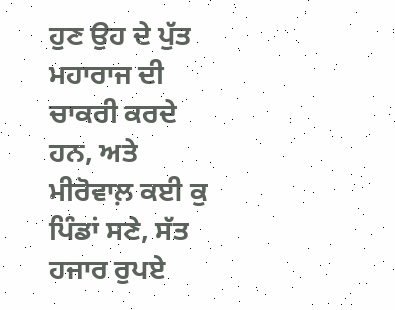ਹੁਣ ਉਹ ਦੇ ਪੁੱਤ ਮਹਾਰਾਜ ਦੀ ਚਾਕਰੀ ਕਰਦੇ ਹਨ, ਅਤੇ ਮੀਰੋਵਾਲ਼ ਕਈ ਕੁ ਪਿੰਡਾਂ ਸਣੇ, ਸੱਤ ਹਜਾਰ ਰੁਪਏ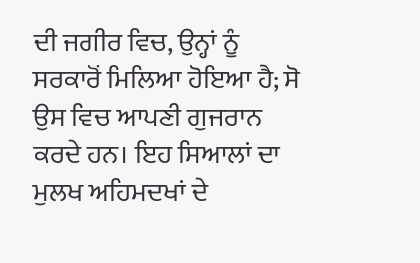ਦੀ ਜਗੀਰ ਵਿਚ, ਉਨ੍ਹਾਂ ਨੂੰ ਸਰਕਾਰੋਂ ਮਿਲਿਆ ਹੋਇਆ ਹੈ; ਸੋ ਉਸ ਵਿਚ ਆਪਣੀ ਗੁਜਰਾਨ ਕਰਦੇ ਹਨ। ਇਹ ਸਿਆਲਾਂ ਦਾ ਮੁਲਖ ਅਹਿਮਦਖਾਂ ਦੇ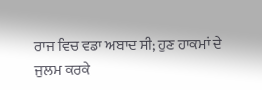ਰਾਜ ਵਿਚ ਵਡਾ ਅਬਾਦ ਸੀ; ਹੁਣ ਹਾਕਮਾਂ ਦੇ ਜੁਲਮ ਕਰਕੇ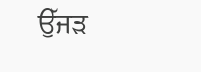ਉੱਜੜ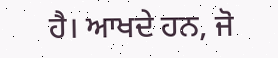ਹੈ। ਆਖਦੇ ਹਨ, ਜੋ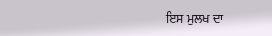ਇਸ ਮੁਲਖ ਦਾ